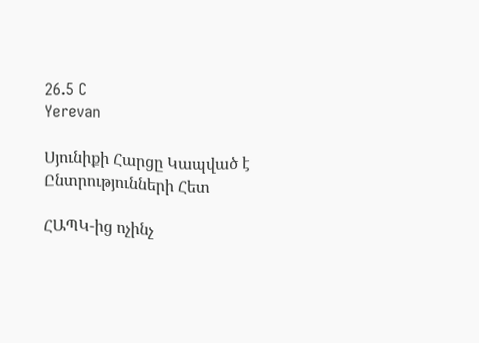26.5 C
Yerevan

Սյունիքի Հարցը Կապված է Ընտրությունների Հետ

ՀԱՊԿ-ից ոչինչ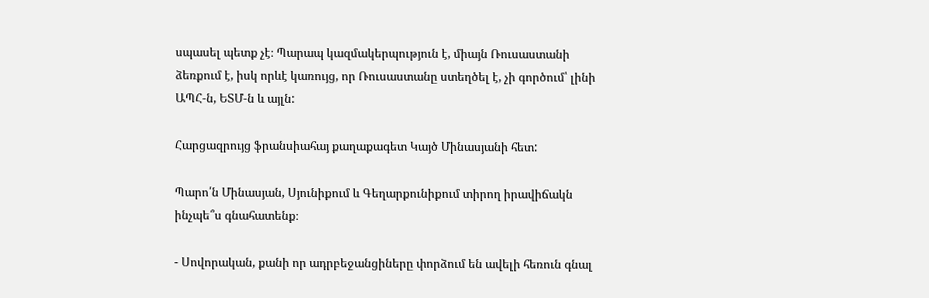սպասել պետք չէ։ Պարապ կազմակերպություն է, միայն Ռուսաստանի ձեռքում է, իսկ որևէ կառույց, որ Ռուսաստանը ստեղծել է, չի գործում՝ լինի ԱՊՀ‑ն, ԵՏՄ‑ն և այլն:

Հարցազրույց ֆրանսիահայ քաղաքագետ Կայծ Մինասյանի հետ:

Պարո՛ն Մինասյան, Սյունիքում և Գեղարքունիքում տիրող իրավիճակն ինչպե՞ս գնահատենք։

- Սովորական, քանի որ ադրբեջանցիները փորձում են ավելի հեռուն գնալ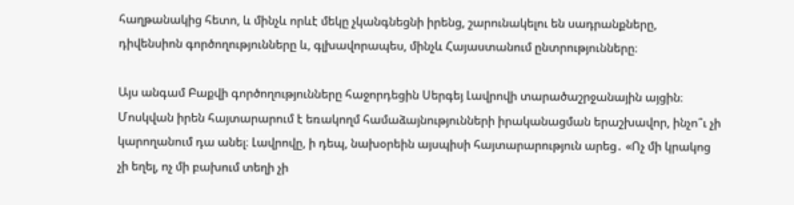հաղթանակից հետո, և մինչև որևէ մեկը չկանգնեցնի իրենց, շարունակելու են սադրանքները, դիվենսիոն գործողությունները և, գլխավորապես, մինչև Հայաստանում ընտրությունները։

Այս անգամ Բաքվի գործողությունները հաջորդեցին Սերգեյ Լավրովի տարածաշրջանային այցին։ Մոսկվան իրեն հայտարարում է եռակողմ համաձայնությունների իրականացման երաշխավոր, ինչո՞ւ չի կարողանում դա անել։ Լավրովը, ի դեպ, նախօրեին այսպիսի հայտարարություն արեց․ «Ոչ մի կրակոց չի եղել, ոչ մի բախում տեղի չի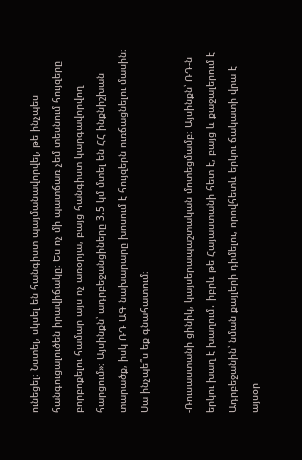ունեցել։ Նստել, սկսել են հանգիստ պայմանավորվել, թե ինչպես հանգուցալուծեն իրավիճակը։ Ես ոչ մի պատճառ չեմ տեսնում հույզերը բորբոքելու համար այս ոչ առօրյա, բայց հանգիստ կարգավորվող հարցում»։ Այսինքն՝ ադրբեջանցիները 3.5 կմ մտել են ՀՀ ինքնիշխան տարածք, իսկ ՌԴ ԱԳ նախարարը խոսում է հույզերն ուռճացնելու մասին։ Սա ինչպե՞ս եք գնահատում։

‑Ռուսաստանի ցինիկ, կայսերապաշտական մոտեցմամբ։ Այսինքն՝ ՌԴ‑ն երկու խաղ է խաղում․ իբրև թե Հայաստանի հետ է, բայց և քաջալերում է Ադրբեջանին՝ նման քայլերի դիմելու, որովհետև երկու ճակատի վրա է այսօր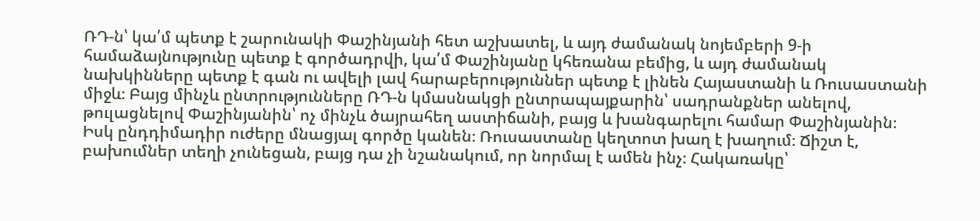ՌԴ‑ն՝ կա՛մ պետք է շարունակի Փաշինյանի հետ աշխատել, և այդ ժամանակ նոյեմբերի 9‑ի համաձայնությունը պետք է գործադրվի, կա՛մ Փաշինյանը կհեռանա բեմից, և այդ ժամանակ նախկինները պետք է գան ու ավելի լավ հարաբերություններ պետք է լինեն Հայաստանի և Ռուսաստանի միջև։ Բայց մինչև ընտրությունները ՌԴ‑ն կմասնակցի ընտրապայքարին՝ սադրանքներ անելով, թուլացնելով Փաշինյանին՝ ոչ մինչև ծայրահեղ աստիճանի, բայց և խանգարելու համար Փաշինյանին։ Իսկ ընդդիմադիր ուժերը մնացյալ գործը կանեն։ Ռուսաստանը կեղտոտ խաղ է խաղում։ Ճիշտ է, բախումներ տեղի չունեցան, բայց դա չի նշանակում, որ նորմալ է ամեն ինչ։ Հակառակը՝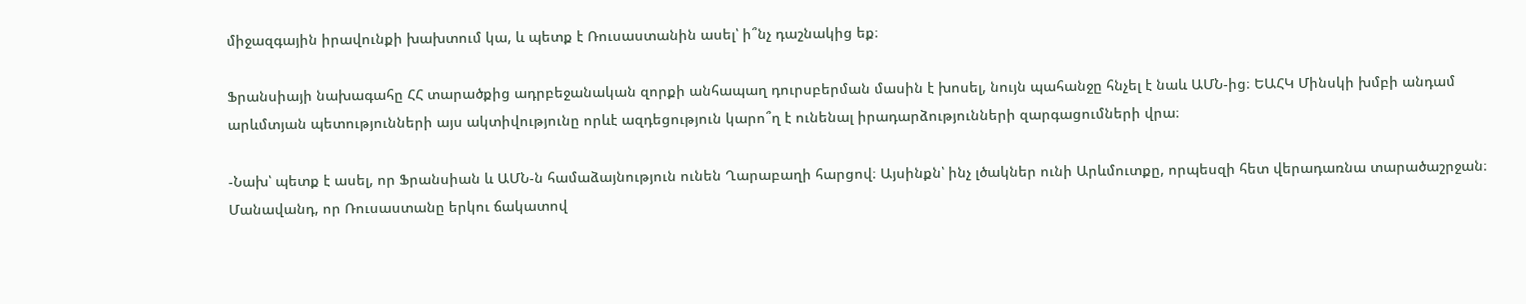միջազգային իրավունքի խախտում կա, և պետք է Ռուսաստանին ասել՝ ի՞նչ դաշնակից եք։

Ֆրանսիայի նախագահը ՀՀ տարածքից ադրբեջանական զորքի անհապաղ դուրսբերման մասին է խոսել, նույն պահանջը հնչել է նաև ԱՄՆ-ից։ ԵԱՀԿ Մինսկի խմբի անդամ արևմտյան պետությունների այս ակտիվությունը որևէ ազդեցություն կարո՞ղ է ունենալ իրադարձությունների զարգացումների վրա։

-Նախ՝ պետք է ասել, որ Ֆրանսիան և ԱՄՆ‑ն համաձայնություն ունեն Ղարաբաղի հարցով։ Այսինքն՝ ինչ լծակներ ունի Արևմուտքը, որպեսզի հետ վերադառնա տարածաշրջան։ Մանավանդ, որ Ռուսաստանը երկու ճակատով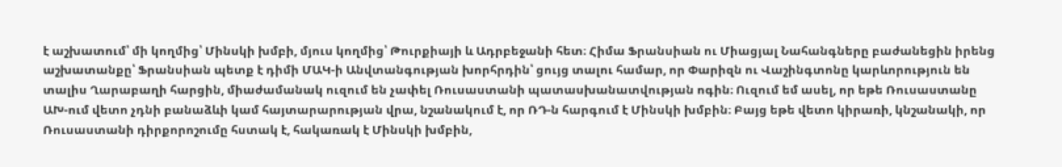է աշխատում՝ մի կողմից՝ Մինսկի խմբի, մյուս կողմից՝ Թուրքիայի և Ադրբեջանի հետ։ Հիմա Ֆրանսիան ու Միացյալ Նահանգները բաժանեցին իրենց աշխատանքը՝ Ֆրանսիան պետք է դիմի ՄԱԿ‑ի Անվտանգության խորհրդին՝ ցույց տալու համար, որ Փարիզն ու Վաշինգտոնը կարևորություն են տալիս Ղարաբաղի հարցին, միաժամանակ ուզում են չափել Ռուսաստանի պատասխանատվության ոգին։ Ուզում եմ ասել, որ եթե Ռուսաստանը ԱԽ-ում վետո չդնի բանաձևի կամ հայտարարության վրա, նշանակում է, որ ՌԴ‑ն հարգում է Մինսկի խմբին։ Բայց եթե վետո կիրառի, կնշանակի, որ Ռուսաստանի դիրքորոշումը հստակ է, հակառակ է Մինսկի խմբին,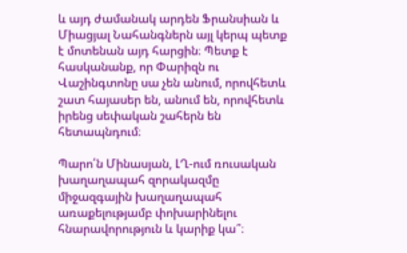և այդ ժամանակ արդեն Ֆրանսիան և Միացյալ Նահանգներն այլ կերպ պետք է մոտենան այդ հարցին։ Պետք է հասկանանք, որ Փարիզն ու Վաշինգտոնը սա չեն անում, որովհետև շատ հայասեր են, անում են, որովհետև իրենց սեփական շահերն են հետապնդում։

Պարո՛ն Մինասյան, ԼՂ-ում ռուսական խաղաղապահ զորակազմը միջազգային խաղաղապահ առաքելությամբ փոխարինելու հնարավորություն և կարիք կա՞։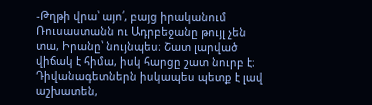‑Թղթի վրա՝ այո՛, բայց իրականում Ռուսաստանն ու Ադրբեջանը թույլ չեն տա, Իրանը՝ նույնպես։ Շատ լարված վիճակ է հիմա, իսկ հարցը շատ նուրբ է։ Դիվանագետներն իսկապես պետք է լավ աշխատեն,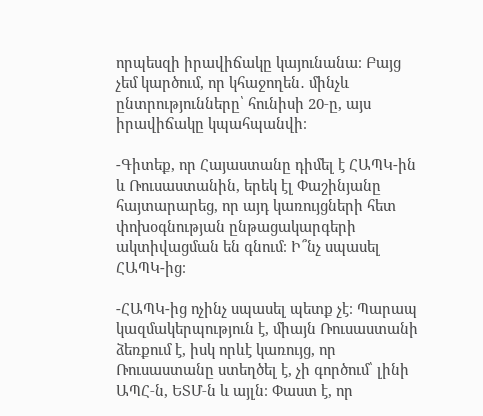որպեսզի իրավիճակը կայունանա։ Բայց չեմ կարծում, որ կհաջողեն․ մինչև ընտրությունները՝ հունիսի 20‑ը, այս իրավիճակը կպահպանվի։

-Գիտեք, որ Հայաստանը դիմել է ՀԱՊԿ-ին և Ռուսաստանին, երեկ էլ Փաշինյանը հայտարարեց, որ այդ կառույցների հետ փոխօգնության ընթացակարգերի ակտիվացման են գնում։ Ի՞նչ սպասել ՀԱՊԿ-ից։

-ՀԱՊԿ-ից ոչինչ սպասել պետք չէ։ Պարապ կազմակերպություն է, միայն Ռուսաստանի ձեռքում է, իսկ որևէ կառույց, որ Ռուսաստանը ստեղծել է, չի գործում՝ լինի ԱՊՀ‑ն, ԵՏՄ‑ն և այլն։ Փաստ է, որ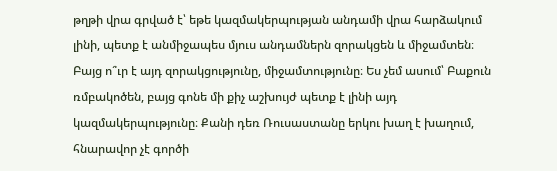թղթի վրա գրված է՝ եթե կազմակերպության անդամի վրա հարձակում լինի, պետք է անմիջապես մյուս անդամներն զորակցեն և միջամտեն։ Բայց ո՞ւր է այդ զորակցությունը, միջամտությունը։ Ես չեմ ասում՝ Բաքուն ռմբակոծեն, բայց գոնե մի քիչ աշխույժ պետք է լինի այդ կազմակերպությունը։ Քանի դեռ Ռուսաստանը երկու խաղ է խաղում, հնարավոր չէ գործի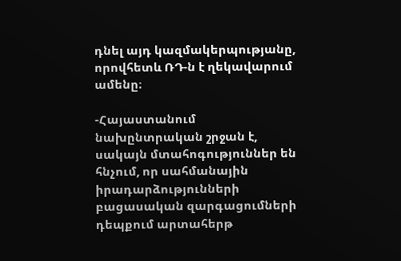դնել այդ կազմակերպությանը, որովհետև ՌԴ‑ն է ղեկավարում ամենը։

-Հայաստանում նախընտրական շրջան է, սակայն մտահոգություններ են հնչում, որ սահմանային իրադարձությունների բացասական զարգացումների դեպքում արտահերթ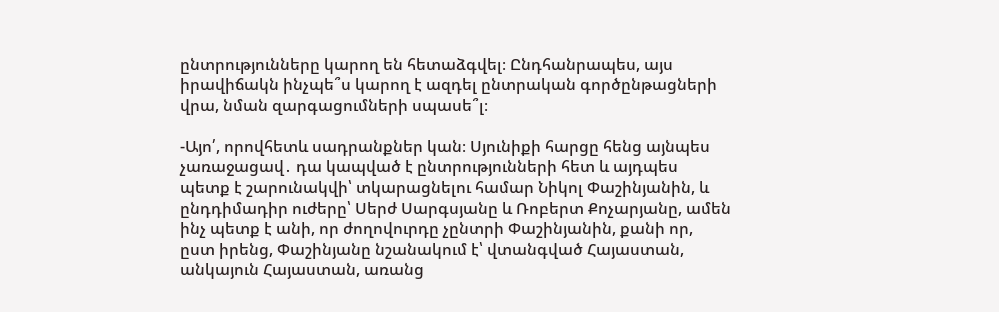ընտրությունները կարող են հետաձգվել։ Ընդհանրապես, այս իրավիճակն ինչպե՞ս կարող է ազդել ընտրական գործընթացների վրա, նման զարգացումների սպասե՞լ։

-Այո՛, որովհետև սադրանքներ կան։ Սյունիքի հարցը հենց այնպես չառաջացավ․ դա կապված է ընտրությունների հետ և այդպես պետք է շարունակվի՝ տկարացնելու համար Նիկոլ Փաշինյանին, և ընդդիմադիր ուժերը՝ Սերժ Սարգսյանը և Ռոբերտ Քոչարյանը, ամեն ինչ պետք է անի, որ ժողովուրդը չընտրի Փաշինյանին, քանի որ, ըստ իրենց, Փաշինյանը նշանակում է՝ վտանգված Հայաստան, անկայուն Հայաստան, առանց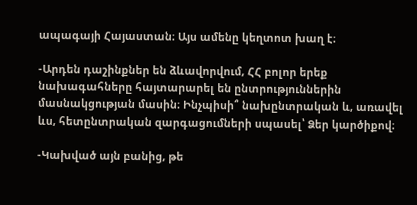ապագայի Հայաստան։ Այս ամենը կեղտոտ խաղ է։

-Արդեն դաշինքներ են ձևավորվում, ՀՀ բոլոր երեք նախագահները հայտարարել են ընտրություններին մասնակցության մասին։ Ինչպիսի՞ նախընտրական և, առավել ևս, հետընտրական զարգացումների սպասել՝ Ձեր կարծիքով։

-Կախված այն բանից, թե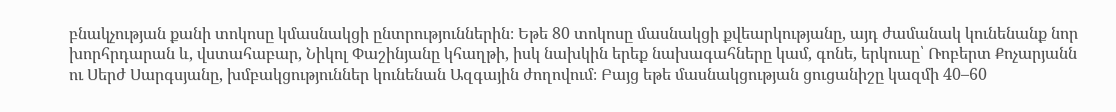բնակչության քանի տոկոսը կմասնակցի ընտրություններին։ Եթե 80 տոկոսը մասնակցի քվեարկությանը, այդ ժամանակ կունենանք նոր խորհրդարան և, վստահաբար, Նիկոլ Փաշինյանը կհաղթի, իսկ նախկին երեք նախագահները կամ, գոնե, երկուսը՝ Ռոբերտ Քոչարյանն ու Սերժ Սարգսյանը, խմբակցություններ կունենան Ազգային ժողովում։ Բայց եթե մասնակցության ցուցանիշը կազմի 40–60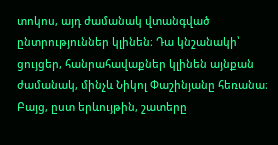տոկոս, այդ ժամանակ վտանգված ընտրություններ կլինեն։ Դա կնշանակի՝ ցույցեր, հանրահավաքներ կլինեն այնքան ժամանակ, մինչև Նիկոլ Փաշինյանը հեռանա։ Բայց, ըստ երևույթին, շատերը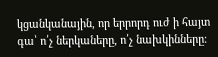կցանկանային, որ երրորդ ուժ ի հայտ գա՝ ո՛չ ներկաները, ո՛չ նախկինները։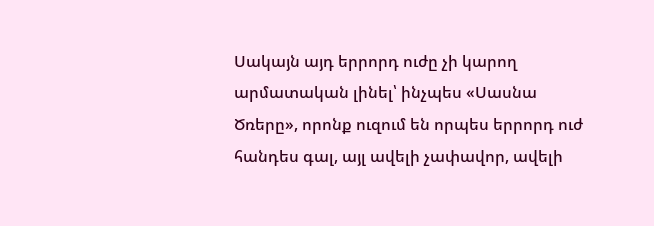Սակայն այդ երրորդ ուժը չի կարող արմատական լինել՝ ինչպես «Սասնա Ծռերը», որոնք ուզում են որպես երրորդ ուժ հանդես գալ, այլ ավելի չափավոր, ավելի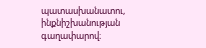պատասխանատու, ինքնիշխանության գաղափարով։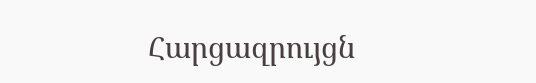Հարցազրույցն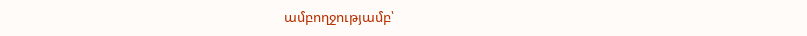ամբողջությամբ՝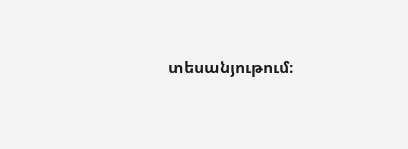տեսանյութում։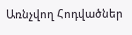Առնչվող Հոդվածներ